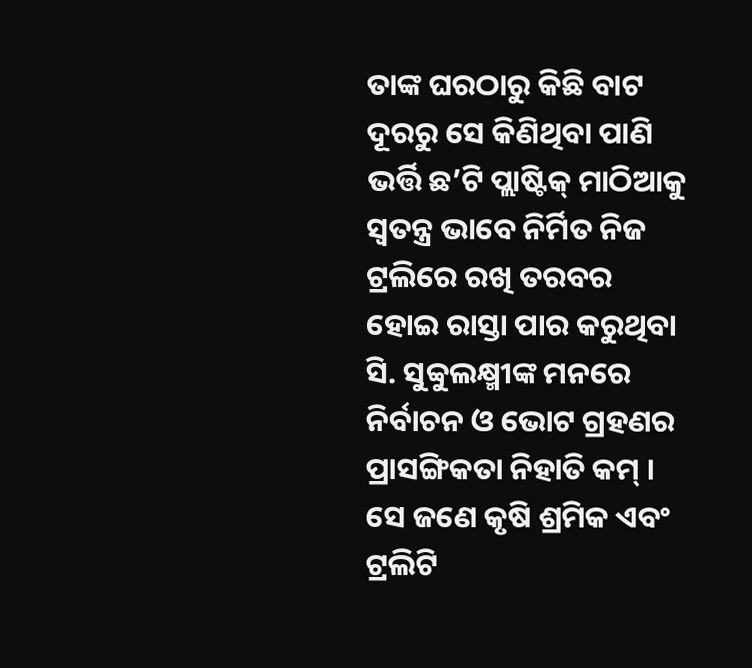ତାଙ୍କ ଘରଠାରୁ କିଛି ବାଟ ଦୂରରୁ ସେ କିଣିଥିବା ପାଣି ଭର୍ତ୍ତି ଛ’ଟି ପ୍ଲାଷ୍ଟିକ୍ ମାଠିଆକୁ ସ୍ୱତନ୍ତ୍ର ଭାବେ ନିର୍ମିତ ନିଜ ଟ୍ରଲିରେ ରଖି ତରବର ହୋଇ ରାସ୍ତା ପାର କରୁଥିବା ସି. ସୁବ୍ବୁଲକ୍ଷ୍ମୀଙ୍କ ମନରେ ନିର୍ବାଚନ ଓ ଭୋଟ ଗ୍ରହଣର ପ୍ରାସଙ୍ଗିକତା ନିହାତି କମ୍ । ସେ ଜଣେ କୃଷି ଶ୍ରମିକ ଏବଂ ଟ୍ରଲିଟି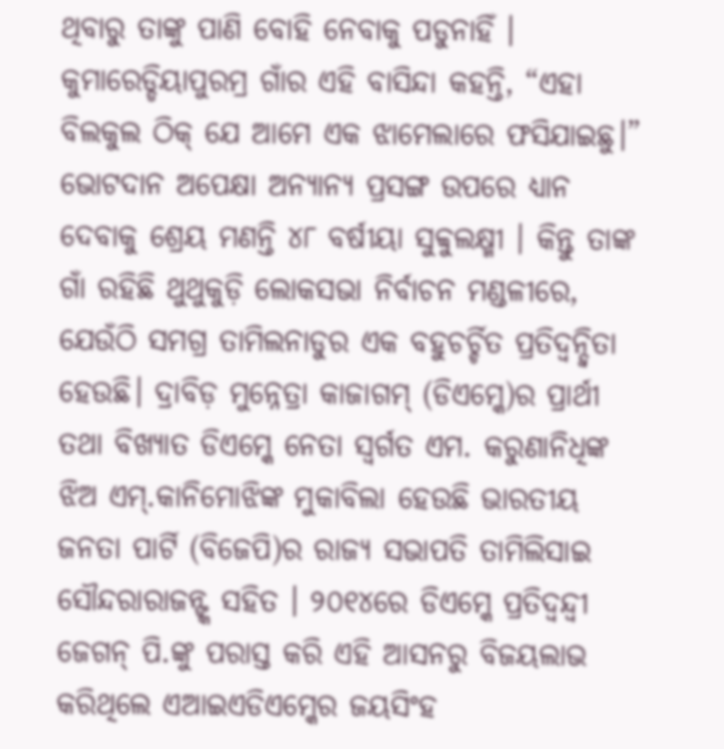ଥିବାରୁ ତାଙ୍କୁ ପାଣି ବୋହି ନେବାକୁ ପଡୁନାହିଁ । କୁମାରେଡ୍ଡିୟାପୁରମ୍ର ଗାଁର ଏହି ବାସିନ୍ଦା କହନ୍ତି, “ଏହା ବିଲକୁଲ ଠିକ୍ ଯେ ଆମେ ଏକ ଝାମେଲାରେ ଫସିଯାଇଛୁ।”
ଭୋଟଦାନ ଅପେକ୍ଷା ଅନ୍ୟାନ୍ୟ ପ୍ରସଙ୍ଗ ଉପରେ ଧ୍ୟାନ ଦେବାକୁ ଶ୍ରେୟ ମଣନ୍ତି ୪୮ ବର୍ଷୀୟା ସୁବ୍ବୁଲକ୍ଷ୍ମୀ । କିନ୍ତୁ ତାଙ୍କ ଗାଁ ରହିଛି ଥୁଥୁକୁଡ଼ି ଲୋକସଭା ନିର୍ବାଚନ ମଣ୍ଡଳୀରେ, ଯେଉଁଠି ସମଗ୍ର ତାମିଲନାଡୁର ଏକ ବହୁଚର୍ଚ୍ଚିତ ପ୍ରତିଦ୍ୱନ୍ଦ୍ୱିତା ହେଉଛି। ଦ୍ରାବିଡ଼ ମୁନ୍ନେତ୍ରା କାଜାଗମ୍ (ଡିଏମ୍କେ)ର ପ୍ରାର୍ଥୀ ତଥା ବିଖ୍ୟାତ ଡିଏମ୍କେ ନେତା ସ୍ୱର୍ଗତ ଏମ. କରୁଣାନିଧିଙ୍କ ଝିଅ ଏମ୍.କାନିମୋଝିଙ୍କ ମୁକାବିଲା ହେଉଛି ଭାରତୀୟ ଜନତା ପାର୍ଟି (ବିଜେପି)ର ରାଜ୍ୟ ସଭାପତି ତାମିଲିସାଇ ସୌନ୍ଦରାରାଜନ୍ଙ୍କ ସହିତ । ୨୦୧୪ରେ ଡିଏମ୍କେ ପ୍ରତିଦ୍ୱନ୍ଦ୍ୱୀ ଜେଗନ୍ ପି.ଙ୍କୁ ପରାସ୍ତ କରି ଏହି ଆସନରୁ ବିଜୟଲାଭ କରିଥିଲେ ଏଆଇଏଡିଏମ୍କେର ଜୟସିଂହ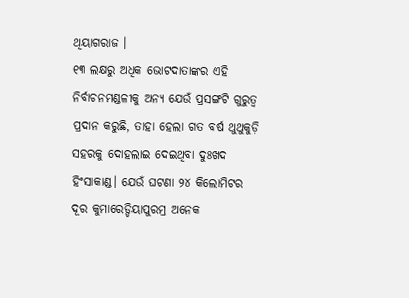ଥିୟାଗରାଜ ।
୧୩ ଲକ୍ଷରୁ ଅଧିକ ଭୋଟଦାତାଙ୍କର ଏହି ନିର୍ବାଚନମଣ୍ଡଳୀକୁ ଅନ୍ୟ ଯେଉଁ ପ୍ରସଙ୍ଗଟି ଗୁରୁତ୍ୱ ପ୍ରଦାନ କରୁଛି, ତାହା ହେଲା ଗତ ବର୍ଷ ଥୁଥୁକୁଡ଼ି ସହରକୁ ଦୋହଲାଇ ଦେଇଥିବା ଦୁଃଖଦ ହିଂସାକାଣ୍ଡ। ଯେଉଁ ଘଟଣା ୨୪ କିଲୋମିଟର ଦୂର କୁମାରେଡ୍ଡିୟାପୁରମ୍ର ଅନେକ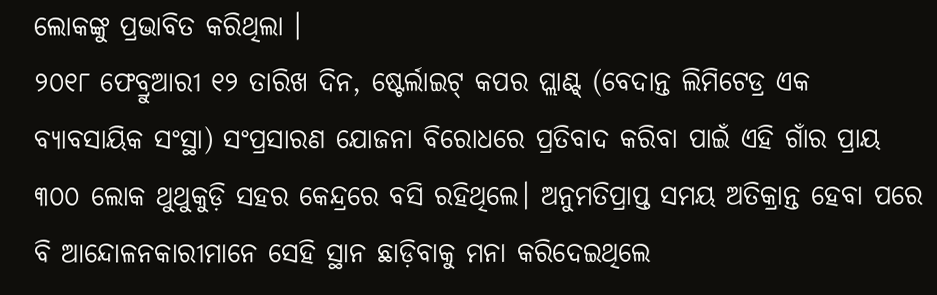ଲୋକଙ୍କୁ ପ୍ରଭାବିତ କରିଥିଲା ।
୨୦୧୮ ଫେବ୍ରୁଆରୀ ୧୨ ତାରିଖ ଦିନ, ଷ୍ଟେର୍ଲାଇଟ୍ କପର ପ୍ଲାଣ୍ଟ୍ (ବେଦାନ୍ତ ଲିମିଟେଡ୍ର ଏକ ବ୍ୟାବସାୟିକ ସଂସ୍ଥା) ସଂପ୍ରସାରଣ ଯୋଜନା ବିରୋଧରେ ପ୍ରତିବାଦ କରିବା ପାଇଁ ଏହି ଗାଁର ପ୍ରାୟ ୩୦୦ ଲୋକ ଥୁଥୁକୁଡ଼ି ସହର କେନ୍ଦ୍ରରେ ବସି ରହିଥିଲେ। ଅନୁମତିପ୍ରାପ୍ତ ସମୟ ଅତିକ୍ରାନ୍ତ ହେବା ପରେ ବି ଆନ୍ଦୋଳନକାରୀମାନେ ସେହି ସ୍ଥାନ ଛାଡ଼ିବାକୁ ମନା କରିଦେଇଥିଲେ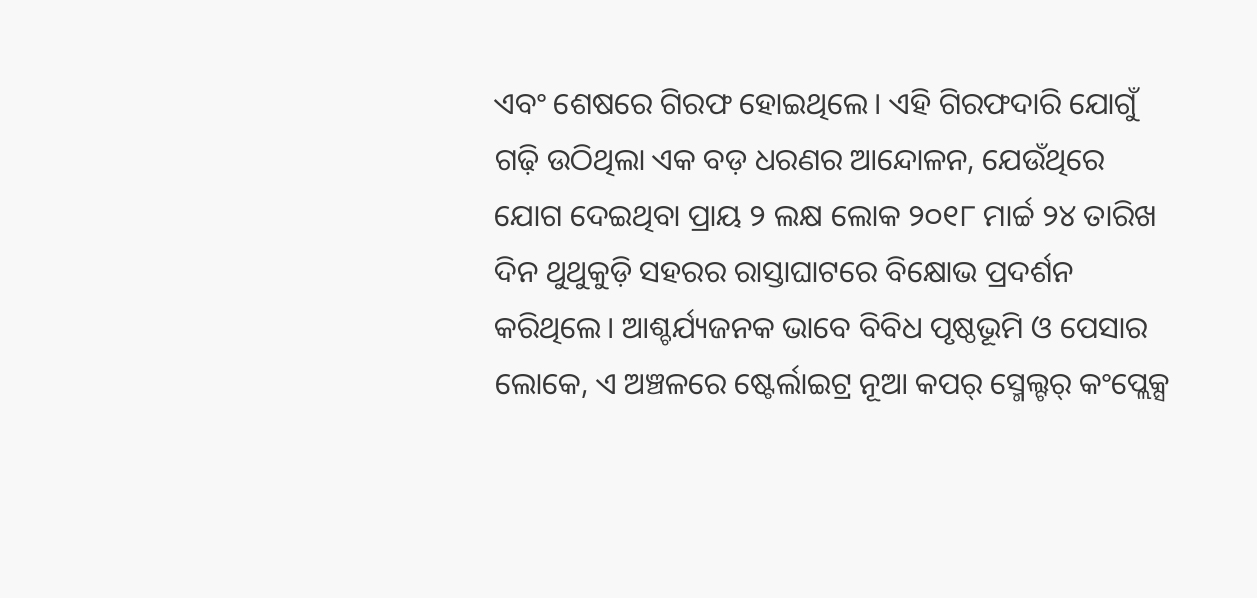ଏବଂ ଶେଷରେ ଗିରଫ ହୋଇଥିଲେ। ଏହି ଗିରଫଦାରି ଯୋଗୁଁ ଗଢ଼ି ଉଠିଥିଲା ଏକ ବଡ଼ ଧରଣର ଆନ୍ଦୋଳନ, ଯେଉଁଥିରେ ଯୋଗ ଦେଇଥିବା ପ୍ରାୟ ୨ ଲକ୍ଷ ଲୋକ ୨୦୧୮ ମାର୍ଚ୍ଚ ୨୪ ତାରିଖ ଦିନ ଥୁଥୁକୁଡ଼ି ସହରର ରାସ୍ତାଘାଟରେ ବିକ୍ଷୋଭ ପ୍ରଦର୍ଶନ କରିଥିଲେ। ଆଶ୍ଚର୍ଯ୍ୟଜନକ ଭାବେ ବିବିଧ ପୃଷ୍ଠଭୂମି ଓ ପେସାର ଲୋକେ, ଏ ଅଞ୍ଚଳରେ ଷ୍ଟେର୍ଲାଇଟ୍ର ନୂଆ କପର୍ ସ୍ମେଲ୍ଟର୍ କଂପ୍ଲେକ୍ସ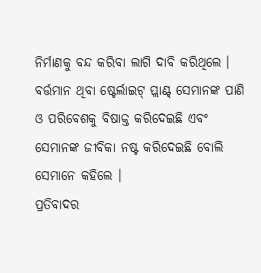ନିର୍ମାଣକୁ ବନ୍ଦ କରିବା ଲାଗି ଦାବି କରିଥିଲେ । ବର୍ତ୍ତମାନ ଥିବା ଷ୍ଟେର୍ଲାଇଟ୍ ପ୍ଲାଣ୍ଟ୍ ସେମାନଙ୍କ ପାଣି ଓ ପରିବେଶକୁ ବିଷାକ୍ତ କରିଦେଇଛି ଏବଂ ସେମାନଙ୍କ ଜୀବିକା ନଷ୍ଟ କରିଦେଇଛି ବୋଲି ସେମାନେ କହିଲେ ।
ପ୍ରତିବାଦର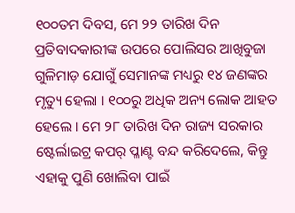୧୦୦ତମ ଦିବସ, ମେ ୨୨ ତାରିଖ ଦିନ ପ୍ରତିବାଦକାରୀଙ୍କ ଉପରେ ପୋଲିସର ଆଖିବୁଜା ଗୁଳିମାଡ଼ ଯୋଗୁଁ ସେମାନଙ୍କ ମଧ୍ୟରୁ ୧୪ ଜଣଙ୍କର ମୃତ୍ୟୁ ହେଲା । ୧୦୦ରୁ ଅଧିକ ଅନ୍ୟ ଲୋକ ଆହତ ହେଲେ । ମେ ୨୮ ତାରିଖ ଦିନ ରାଜ୍ୟ ସରକାର ଷ୍ଟେର୍ଲାଇଟ୍ର କପର୍ ପ୍ଳାଣ୍ଟ ବନ୍ଦ କରିଦେଲେ, କିନ୍ତୁ ଏହାକୁ ପୁଣି ଖୋଲିବା ପାଇଁ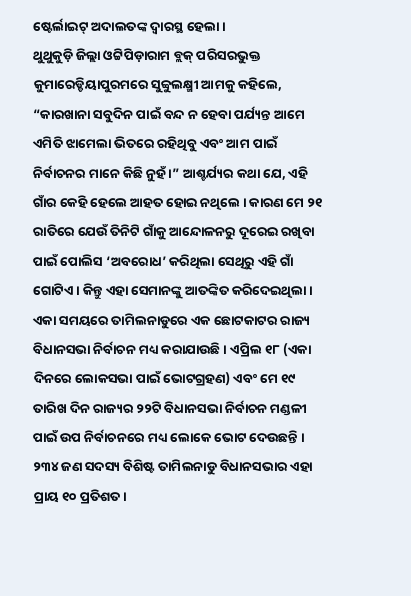ଷ୍ଟେର୍ଲାଇଟ୍ ଅଦାଲତଙ୍କ ଦ୍ୱାରସ୍ଥ ହେଲା ।
ଥୁଥୁକୁଡ଼ି ଜିଲ୍ଲା ଓଟ୍ଟିପିଡ଼ାରାମ ବ୍ଲକ୍ ପରିସରଭୁକ୍ତ କୁମାରେଡ୍ଡିୟାପୁରମରେ ସୁବ୍ବୁଲକ୍ଷ୍ମୀ ଆମକୁ କହିଲେ, “କାରଖାନା ସବୁଦିନ ପାଇଁ ବନ୍ଦ ନ ହେବା ପର୍ଯ୍ୟନ୍ତ ଆମେ ଏମିତି ଝାମେଲା ଭିତରେ ରହିଥିବୁ ଏବଂ ଆମ ପାଇଁ ନିର୍ବାଚନର ମାନେ କିଛି ନୁହଁ ।” ଆଶ୍ଚର୍ଯ୍ୟର କଥା ଯେ, ଏହି ଗାଁର କେହି ହେଲେ ଆହତ ହୋଇ ନଥିଲେ । କାରଣ ମେ ୨୧ ରାତିରେ ଯେଉଁ ତିନିଟି ଗାଁକୁ ଆନ୍ଦୋଳନରୁ ଦୂରେଇ ରଖିବା ପାଇଁ ପୋଲିସ ‘ଅବରୋଧ’ କରିଥିଲା ସେଥିରୁ ଏହି ଗାଁ ଗୋଟିଏ । କିନ୍ତୁ ଏହା ସେମାନଙ୍କୁ ଆତଙ୍କିତ କରିଦେଇଥିଲା ।
ଏକା ସମୟରେ ତାମିଲନାଡୁରେ ଏକ ଛୋଟକାଟର ରାଜ୍ୟ ବିଧାନସଭା ନିର୍ବାଚନ ମଧ୍ୟ କରାଯାଉଛି । ଏପ୍ରିଲ ୧୮ (ଏକା ଦିନରେ ଲୋକସଭା ପାଇଁ ଭୋଟଗ୍ରହଣ) ଏବଂ ମେ ୧୯ ତାରିଖ ଦିନ ରାଜ୍ୟର ୨୨ଟି ବିଧାନସଭା ନିର୍ବାଚନ ମଣ୍ଡଳୀ ପାଇଁ ଉପ ନିର୍ବାଚନରେ ମଧ୍ୟ ଲୋକେ ଭୋଟ ଦେଉଛନ୍ତି । ୨୩୪ ଜଣ ସଦସ୍ୟ ବିଶିଷ୍ଟ ତାମିଲନାଡୁ ବିଧାନସଭାର ଏହା ପ୍ରାୟ ୧୦ ପ୍ରତିଶତ।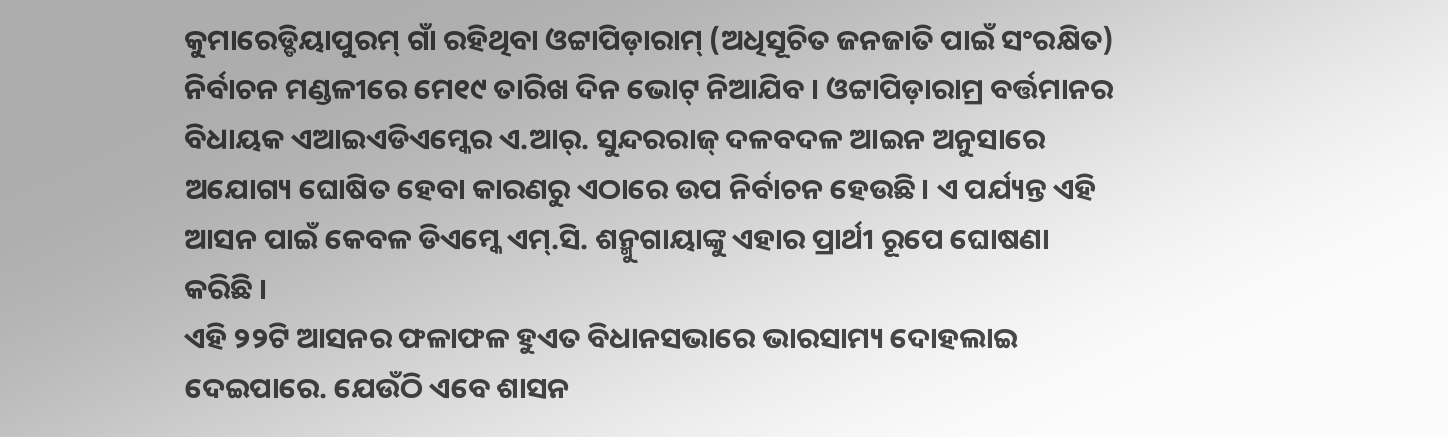କୁମାରେଡ୍ଡିୟାପୁରମ୍ ଗାଁ ରହିଥିବା ଓଟ୍ଟାପିଡ଼ାରାମ୍ (ଅଧିସୂଚିତ ଜନଜାତି ପାଇଁ ସଂରକ୍ଷିତ) ନିର୍ବାଚନ ମଣ୍ଡଳୀରେ ମେ୧୯ ତାରିଖ ଦିନ ଭୋଟ୍ ନିଆଯିବ । ଓଟ୍ଟାପିଡ଼ାରାମ୍ର ବର୍ତ୍ତମାନର ବିଧାୟକ ଏଆଇଏଡିଏମ୍କେର ଏ.ଆର୍. ସୁନ୍ଦରରାଜ୍ ଦଳବଦଳ ଆଇନ ଅନୁସାରେ ଅଯୋଗ୍ୟ ଘୋଷିତ ହେବା କାରଣରୁ ଏଠାରେ ଉପ ନିର୍ବାଚନ ହେଉଛି। ଏ ପର୍ଯ୍ୟନ୍ତ ଏହି ଆସନ ପାଇଁ କେବଳ ଡିଏମ୍କେ ଏମ୍.ସି. ଶନ୍ମୁଗାୟାଙ୍କୁ ଏହାର ପ୍ରାର୍ଥୀ ରୂପେ ଘୋଷଣା କରିଛି ।
ଏହି ୨୨ଟି ଆସନର ଫଳାଫଳ ହୁଏତ ବିଧାନସଭାରେ ଭାରସାମ୍ୟ ଦୋହଲାଇ ଦେଇପାରେ. ଯେଉଁଠି ଏବେ ଶାସନ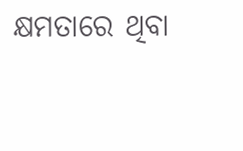କ୍ଷମତାରେ ଥିବା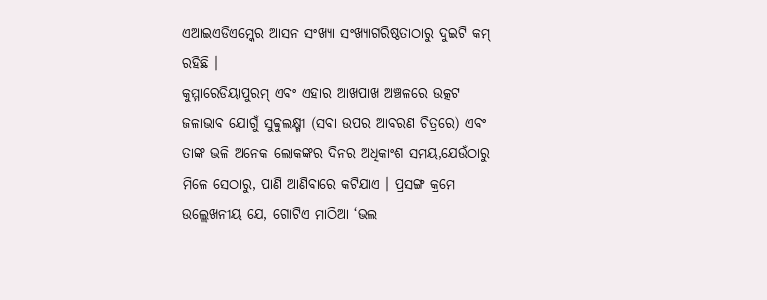ଏଆଇଏଡିଏମ୍କେର ଆସନ ସଂଖ୍ୟା ସଂଖ୍ୟାଗରିଷ୍ଠତାଠାରୁ ଦୁଇଟି କମ୍ ରହିଛି ।
କୁମ୍ମାରେଡିୟାପୁରମ୍ ଏବଂ ଏହାର ଆଖପାଖ ଅଞ୍ଚଳରେ ଉତ୍କଟ ଜଳାଭାବ ଯୋଗୁଁ ସୁବ୍ବୁଲକ୍ଷ୍ମୀ (ସବା ଉପର ଆବରଣ ଚିତ୍ରରେ) ଏବଂ ତାଙ୍କ ଭଳି ଅନେକ ଲୋକଙ୍କର ଦିନର ଅଧିକାଂଶ ସମୟ,ଯେଉଁଠାରୁ ମିଳେ ସେଠାରୁ, ପାଣି ଆଣିବାରେ କଟିଯାଏ । ପ୍ରସଙ୍ଗ କ୍ରମେ ଉଲ୍ଲେଖନୀୟ ଯେ, ଗୋଟିଏ ମାଠିଆ ‘ଭଲ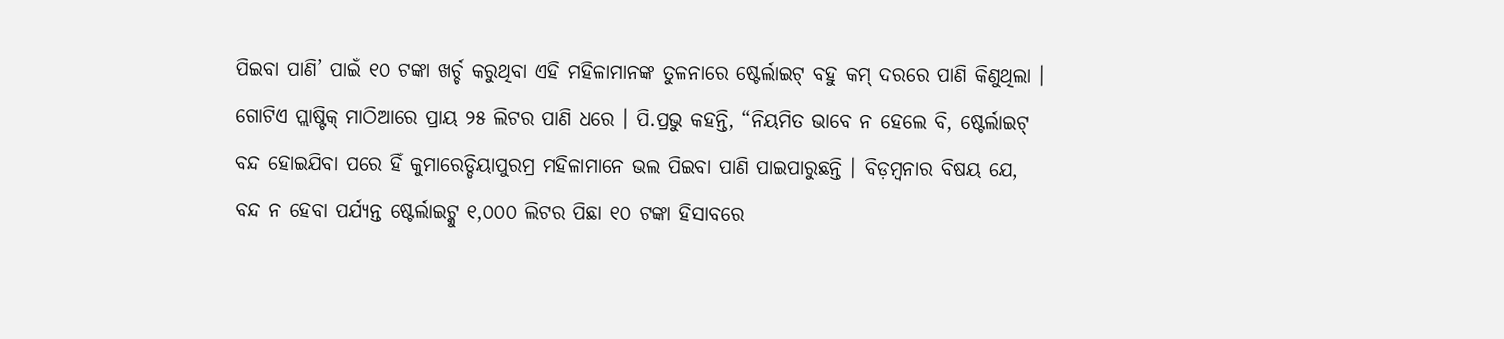ପିଇବା ପାଣି’ ପାଇଁ ୧୦ ଟଙ୍କା ଖର୍ଚ୍ଚ କରୁଥିବା ଏହି ମହିଳାମାନଙ୍କ ତୁଳନାରେ ଷ୍ଟେର୍ଲାଇଟ୍ ବହୁ କମ୍ ଦରରେ ପାଣି କିଣୁଥିଲା । ଗୋଟିଏ ପ୍ଲାଷ୍ଟିକ୍ ମାଠିଆରେ ପ୍ରାୟ ୨୫ ଲିଟର ପାଣି ଧରେ । ପି.ପ୍ରଭୁ କହନ୍ତି, “ନିୟମିତ ଭାବେ ନ ହେଲେ ବି, ଷ୍ଟେର୍ଲାଇଟ୍ ବନ୍ଦ ହୋଇଯିବା ପରେ ହିଁ କୁମାରେଡ୍ଡିୟାପୁରମ୍ର ମହିଳାମାନେ ଭଲ ପିଇବା ପାଣି ପାଇପାରୁଛନ୍ତି । ବିଡ଼ମ୍ବନାର ବିଷୟ ଯେ, ବନ୍ଦ ନ ହେବା ପର୍ଯ୍ୟନ୍ତ ଷ୍ଟେର୍ଲାଇଟ୍କୁ ୧,୦୦୦ ଲିଟର ପିଛା ୧୦ ଟଙ୍କା ହିସାବରେ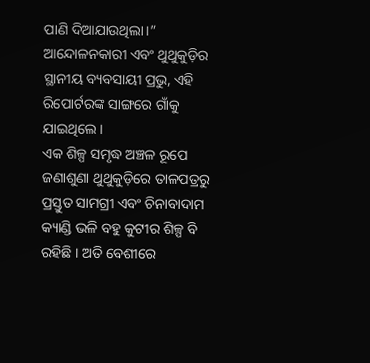ପାଣି ଦିଆଯାଉଥିଲା।” ଆନ୍ଦୋଳନକାରୀ ଏବଂ ଥୁଥୁକୁଡ଼ିର ସ୍ଥାନୀୟ ବ୍ୟବସାୟୀ ପ୍ରଭୁ, ଏହି ରିପୋର୍ଟରଙ୍କ ସାଙ୍ଗରେ ଗାଁକୁ ଯାଇଥିଲେ ।
ଏକ ଶିଳ୍ପ ସମୃଦ୍ଧ ଅଞ୍ଚଳ ରୂପେ ଜଣାଶୁଣା ଥୁଥୁକୁଡ଼ିରେ ତାଳପତ୍ରରୁ ପ୍ରସ୍ତୁତ ସାମଗ୍ରୀ ଏବଂ ଚିନାବାଦାମ କ୍ୟାଣ୍ଡି ଭଳି ବହୁ କୁଟୀର ଶିଳ୍ପ ବି ରହିଛି । ଅତି ବେଶୀରେ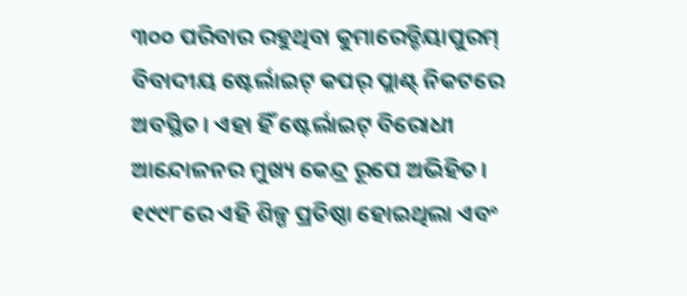୩୦୦ ପରିବାର ରହୁଥିବା କୁମାରେଡ୍ଡିୟାପୁରମ୍ ବିବାଦୀୟ ଷ୍ଟେର୍ଲାଇଟ୍ କପର୍ ପ୍ଲାଣ୍ଟ୍ ନିକଟରେ ଅବସ୍ଥିତ। ଏହା ହିଁ ଷ୍ଟେର୍ଲାଇଟ୍ ବିରୋଧୀ ଆନ୍ଦୋଳନର ମୁଖ୍ୟ କେନ୍ଦ୍ର ରୂପେ ଅଭିହିତ। ୧୯୯୮ରେ ଏହି ଶିଳ୍ପ ପ୍ରତିଷ୍ଠା ହୋଇଥିଲା ଏବଂ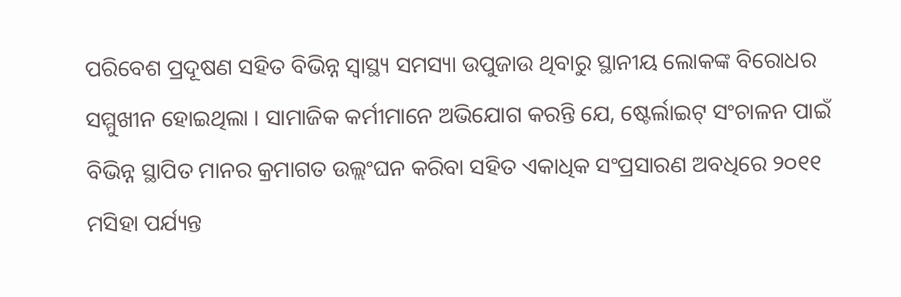ପରିବେଶ ପ୍ରଦୂଷଣ ସହିତ ବିଭିନ୍ନ ସ୍ୱାସ୍ଥ୍ୟ ସମସ୍ୟା ଉପୁଜାଉ ଥିବାରୁ ସ୍ଥାନୀୟ ଲୋକଙ୍କ ବିରୋଧର ସମ୍ମୁଖୀନ ହୋଇଥିଲା । ସାମାଜିକ କର୍ମୀମାନେ ଅଭିଯୋଗ କରନ୍ତି ଯେ, ଷ୍ଟେର୍ଲାଇଟ୍ ସଂଚାଳନ ପାଇଁ ବିଭିନ୍ନ ସ୍ଥାପିତ ମାନର କ୍ରମାଗତ ଉଲ୍ଲଂଘନ କରିବା ସହିତ ଏକାଧିକ ସଂପ୍ରସାରଣ ଅବଧିରେ ୨୦୧୧ ମସିହା ପର୍ଯ୍ୟନ୍ତ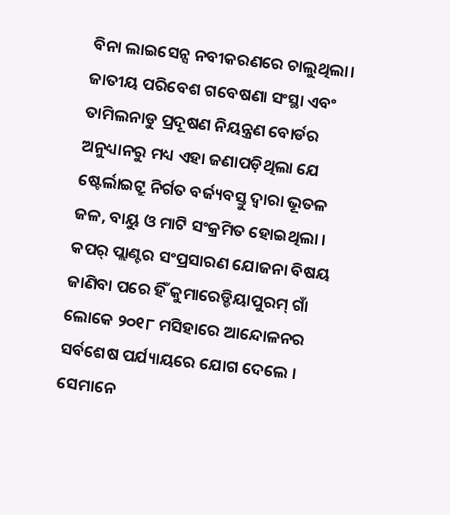ବିନା ଲାଇସେନ୍ସ ନବୀକରଣରେ ଚାଲୁଥିଲା। ଜାତୀୟ ପରିବେଶ ଗବେଷଣା ସଂସ୍ଥା ଏବଂ ତାମିଲନାଡୁ ପ୍ରଦୂଷଣ ନିୟନ୍ତ୍ରଣ ବୋର୍ଡର ଅନୁଧ୍ୟାନରୁ ମଧ୍ୟ ଏହା ଜଣାପଡ଼ିଥିଲା ଯେ ଷ୍ଟେର୍ଲାଇଟ୍ରୁ ନିର୍ଗତ ବର୍ଜ୍ୟବସ୍ତୁ ଦ୍ୱାରା ଭୂତଳ ଜଳ, ବାୟୁ ଓ ମାଟି ସଂକ୍ରମିତ ହୋଇଥିଲା ।
କପର୍ ପ୍ଲାଣ୍ଟର ସଂପ୍ରସାରଣ ଯୋଜନା ବିଷୟ ଜାଣିବା ପରେ ହିଁ କୁମାରେଡ୍ଡିୟାପୁରମ୍ ଗାଁ ଲୋକେ ୨୦୧୮ ମସିହାରେ ଆନ୍ଦୋଳନର ସର୍ବଶେଷ ପର୍ଯ୍ୟାୟରେ ଯୋଗ ଦେଲେ । ସେମାନେ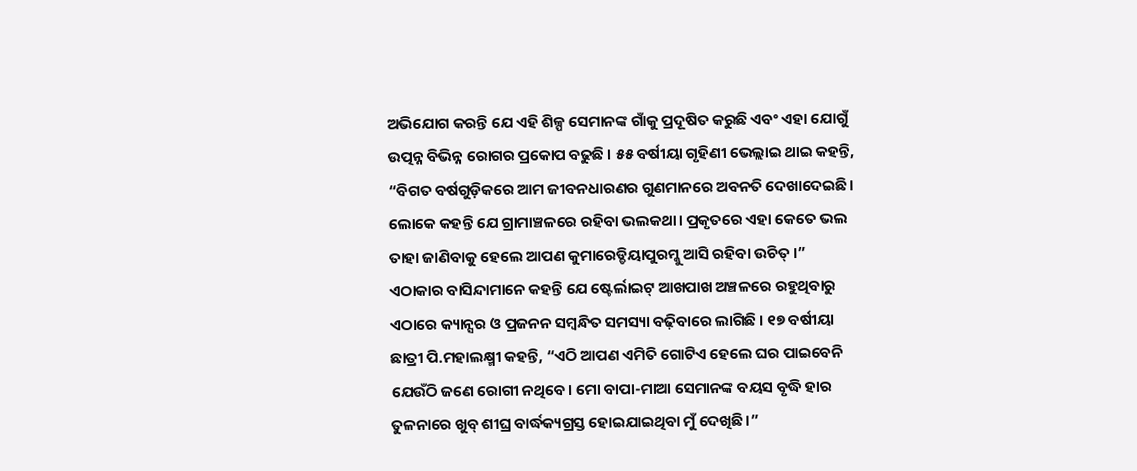ଅଭିଯୋଗ କରନ୍ତି ଯେ ଏହି ଶିଳ୍ପ ସେମାନଙ୍କ ଗାଁକୁ ପ୍ରଦୂଷିତ କରୁଛି ଏବଂ ଏହା ଯୋଗୁଁ ଉତ୍ପନ୍ନ ବିଭିନ୍ନ ରୋଗର ପ୍ରକୋପ ବଢୁଛି । ୫୫ ବର୍ଷୀୟା ଗୃହିଣୀ ଭେଲ୍ଲାଇ ଥାଇ କହନ୍ତି, “ବିଗତ ବର୍ଷଗୁଡ଼ିକରେ ଆମ ଜୀବନଧାରଣର ଗୁଣମାନରେ ଅବନତି ଦେଖାଦେଇଛି। ଲୋକେ କହନ୍ତି ଯେ ଗ୍ରାମାଞ୍ଚଳରେ ରହିବା ଭଲକଥା। ପ୍ରକୃତରେ ଏହା କେତେ ଭଲ ତାହା ଜାଣିବାକୁ ହେଲେ ଆପଣ କୁମାରେଡ୍ଡିୟାପୁରମ୍କୁ ଆସି ରହିବା ଉଚିତ୍ ।”
ଏଠାକାର ବାସିନ୍ଦାମାନେ କହନ୍ତି ଯେ ଷ୍ଟେର୍ଲାଇଟ୍ ଆଖପାଖ ଅଞ୍ଚଳରେ ରହୁଥିବାରୁ ଏଠାରେ କ୍ୟାନ୍ସର ଓ ପ୍ରଜନନ ସମ୍ବନ୍ଧିତ ସମସ୍ୟା ବଢ଼ିବାରେ ଲାଗିଛି । ୧୭ ବର୍ଷୀୟା ଛାତ୍ରୀ ପି.ମହାଲକ୍ଷ୍ମୀ କହନ୍ତି, “ଏଠି ଆପଣ ଏମିତି ଗୋଟିଏ ହେଲେ ଘର ପାଇବେନି ଯେଉଁଠି ଜଣେ ରୋଗୀ ନଥିବେ। ମୋ ବାପା-ମାଆ ସେମାନଙ୍କ ବୟସ ବୃଦ୍ଧି ହାର ତୁଳନାରେ ଖୁବ୍ ଶୀଘ୍ର ବାର୍ଦ୍ଧକ୍ୟଗ୍ରସ୍ତ ହୋଇଯାଇଥିବା ମୁଁ ଦେଖିଛି।”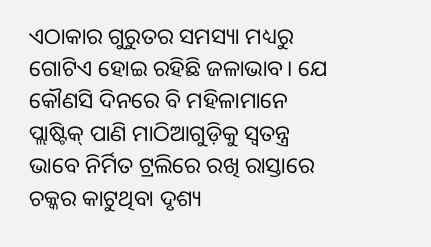ଏଠାକାର ଗୁରୁତର ସମସ୍ୟା ମଧ୍ୟରୁ ଗୋଟିଏ ହୋଇ ରହିଛି ଜଳାଭାବ। ଯେ କୌଣସି ଦିନରେ ବି ମହିଳାମାନେ ପ୍ଲାଷ୍ଟିକ୍ ପାଣି ମାଠିଆଗୁଡ଼ିକୁ ସ୍ୱତନ୍ତ୍ର ଭାବେ ନିର୍ମିତ ଟ୍ରଲିରେ ରଖି ରାସ୍ତାରେ ଚକ୍କର କାଟୁଥିବା ଦୃଶ୍ୟ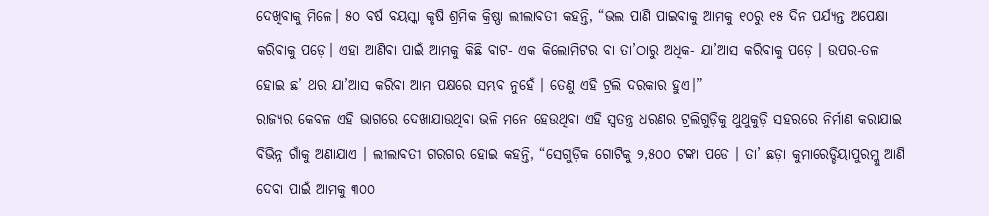ଦେଖିବାକୁ ମିଳେ। ୫୦ ବର୍ଷ ବୟସ୍କା କୃଷି ଶ୍ରମିକ କ୍ରିଷ୍ଣା ଲୀଲାବତୀ କହନ୍ତି, “ଭଲ ପାଣି ପାଇବାକୁ ଆମକୁ ୧୦ରୁ ୧୫ ଦିନ ପର୍ଯ୍ୟନ୍ତ ଅପେକ୍ଷା କରିବାକୁ ପଡ଼େ। ଏହା ଆଣିବା ପାଇଁ ଆମକୁ କିଛି ବାଟ- ଏକ କିଲୋମିଟର ବା ତା’ଠାରୁ ଅଧିକ- ଯା’ଆସ କରିବାକୁ ପଡ଼େ । ଉପର-ତଳ ହୋଇ ଛ’ ଥର ଯା’ଆସ କରିବା ଆମ ପକ୍ଷରେ ସମ୍ଭବ ନୁହେଁ । ତେଣୁ ଏହି ଟ୍ରଲି ଦରକାର ହୁଏ।”
ରାଜ୍ୟର କେବଳ ଏହି ଭାଗରେ ଦେଖାଯାଉଥିବା ଭଳି ମନେ ହେଉଥିବା ଏହି ସ୍ୱତନ୍ତ୍ର ଧରଣର ଟ୍ରଲିଗୁଡ଼ିକୁ ଥୁଥୁକୁଡ଼ି ସହରରେ ନିର୍ମାଣ କରାଯାଇ ବିଭିନ୍ନ ଗାଁକୁ ଅଣାଯାଏ । ଲୀଲାବତୀ ଗରଗର ହୋଇ କହନ୍ତି, “ସେଗୁଡ଼ିକ ଗୋଟିକୁ ୨,୫୦୦ ଟଙ୍କା ପଡେ । ତା’ ଛଡ଼ା କୁମାରେଡ୍ଡିୟାପୁରମ୍କୁ ଆଣି ଦେବା ପାଇଁ ଆମକୁ ୩୦୦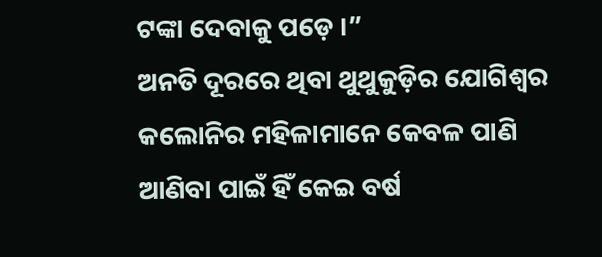ଟଙ୍କା ଦେବାକୁ ପଡ଼େ ।”
ଅନତି ଦୂରରେ ଥିବା ଥୁଥୁକୁଡ଼ିର ଯୋଗିଶ୍ୱର କଲୋନିର ମହିଳାମାନେ କେବଳ ପାଣି ଆଣିବା ପାଇଁ ହିଁ କେଇ ବର୍ଷ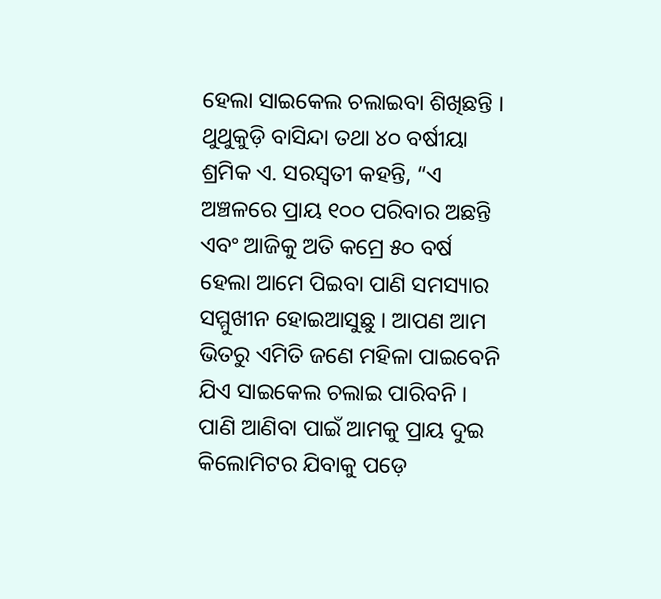ହେଲା ସାଇକେଲ ଚଲାଇବା ଶିଖିଛନ୍ତି । ଥୁଥୁକୁଡ଼ି ବାସିନ୍ଦା ତଥା ୪୦ ବର୍ଷୀୟା ଶ୍ରମିକ ଏ. ସରସ୍ୱତୀ କହନ୍ତି, “ଏ ଅଞ୍ଚଳରେ ପ୍ରାୟ ୧୦୦ ପରିବାର ଅଛନ୍ତି ଏବଂ ଆଜିକୁ ଅତି କମ୍ରେ ୫୦ ବର୍ଷ ହେଲା ଆମେ ପିଇବା ପାଣି ସମସ୍ୟାର ସମ୍ମୁଖୀନ ହୋଇଆସୁଛୁ । ଆପଣ ଆମ ଭିତରୁ ଏମିତି ଜଣେ ମହିଳା ପାଇବେନି ଯିଏ ସାଇକେଲ ଚଲାଇ ପାରିବନି । ପାଣି ଆଣିବା ପାଇଁ ଆମକୁ ପ୍ରାୟ ଦୁଇ କିଲୋମିଟର ଯିବାକୁ ପଡ଼େ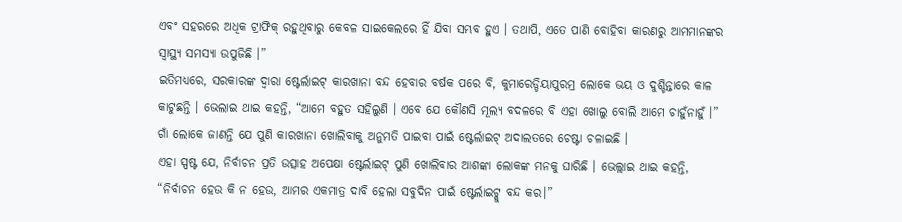ଏବଂ ସହରରେ ଅଧିକ ଟ୍ରାଫିକ୍ ରହୁଥିବାରୁ କେବଳ ସାଇକେଲରେ ହିଁ ଯିବା ସମ୍ଭବ ହୁଏ । ତଥାପି, ଏତେ ପାଣି ବୋହିବା କାରଣରୁ ଆମମାନଙ୍କର ସ୍ୱାସ୍ଥ୍ୟ ସମସ୍ୟା ଉପୁଜିଛି ।”
ଇତିମଧ୍ୟରେ, ସରକାରଙ୍କ ଦ୍ୱାରା ଷ୍ଟେର୍ଲାଇଟ୍ କାରଖାନା ବନ୍ଦ ହେବାର ବର୍ଷକ ପରେ ବି, କୁମାରେଡ୍ଡିୟାପୁରମ୍ର ଲୋକେ ଭୟ ଓ ଦୁଶ୍ଚିନ୍ତାରେ କାଳ କାଟୁଛନ୍ତି । ଭେଲାଇ ଥାଇ କହନ୍ତି, “ଆମେ ବହୁତ ସହିଲୁଣି । ଏବେ ଯେ କୌଣସି ମୂଲ୍ୟ ବଦଳରେ ବି ଏହା ଖୋଲୁ ବୋଲି ଆମେ ଚାହୁଁନାହୁଁ ।” ଗାଁ ଲୋକେ ଜାଣନ୍ତି ଯେ ପୁଣି କାରଖାନା ଖୋଲିବାକୁ ଅନୁମତି ପାଇବା ପାଇଁ ଷ୍ଟେର୍ଲାଇଟ୍ ଅଦାଲତରେ ଚେଷ୍ଟା ଚଳାଇଛି ।
ଏହା ସ୍ପଷ୍ଟ ଯେ, ନିର୍ବାଚନ ପ୍ରତି ଉତ୍ସାହ ଅପେକ୍ଷା ଷ୍ଟେର୍ଲାଇଟ୍ ପୁଣି ଖୋଲିବାର ଆଶଙ୍କା ଲୋକଙ୍କ ମନକୁ ଘାରିଛି । ଭେଲ୍ଲାଇ ଥାଇ କହନ୍ତି, “ନିର୍ବାଚନ ହେଉ କି ନ ହେଉ, ଆମର ଏକମାତ୍ର ଦାବି ହେଲା ସବୁଦିନ ପାଇଁ ଷ୍ଟେର୍ଲାଇଟ୍କୁ ବନ୍ଦ କର।”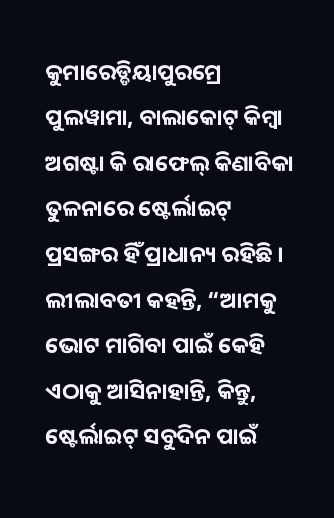କୁମାରେଡ୍ଡିୟାପୁରମ୍ରେ ପୁଲୱାମା, ବାଲାକୋଟ୍ କିମ୍ବା ଅଗଷ୍ଟା କି ରାଫେଲ୍ କିଣାବିକା ତୁଳନାରେ ଷ୍ଟେର୍ଲାଇଟ୍ ପ୍ରସଙ୍ଗର ହିଁ ପ୍ରାଧାନ୍ୟ ରହିଛି । ଲୀଲାବତୀ କହନ୍ତି, “ଆମକୁ ଭୋଟ ମାଗିବା ପାଇଁ କେହି ଏଠାକୁ ଆସିନାହାନ୍ତି, କିନ୍ତୁ, ଷ୍ଟେର୍ଲାଇଟ୍ ସବୁଦିନ ପାଇଁ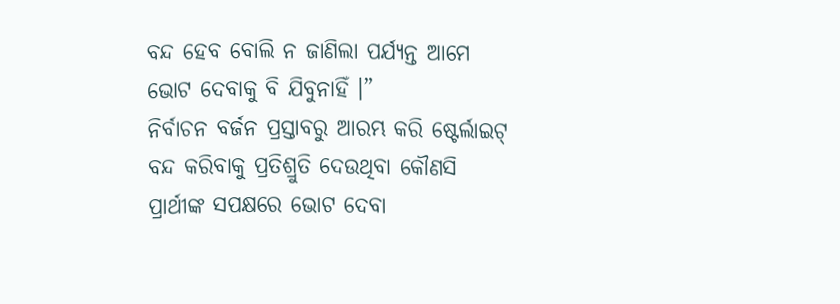ବନ୍ଦ ହେବ ବୋଲି ନ ଜାଣିଲା ପର୍ଯ୍ୟନ୍ତ ଆମେ ଭୋଟ ଦେବାକୁ ବି ଯିବୁନାହିଁ ।”
ନିର୍ବାଚନ ବର୍ଜନ ପ୍ରସ୍ତାବରୁ ଆରମ୍ଭ କରି ଷ୍ଟେର୍ଲାଇଟ୍ ବନ୍ଦ କରିବାକୁ ପ୍ରତିଶ୍ରୁତି ଦେଉଥିବା କୌଣସି ପ୍ରାର୍ଥୀଙ୍କ ସପକ୍ଷରେ ଭୋଟ ଦେବା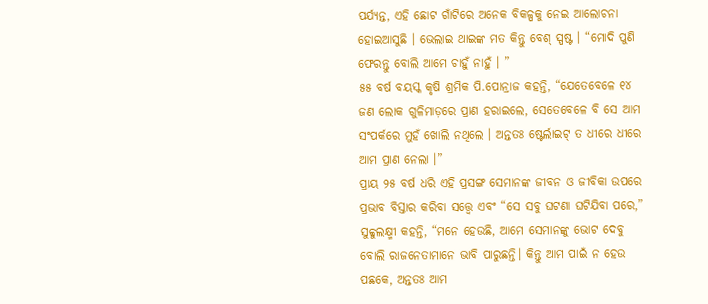ପର୍ଯ୍ୟନ୍ତ, ଏହି ଛୋଟ ଗାଁଟିରେ ଅନେକ ବିକଳ୍ପକୁ ନେଇ ଆଲୋଚନା ହୋଇଆସୁଛି । ଭେଲାଇ ଥାଇଙ୍କ ମତ କିନ୍ତୁ ବେଶ୍ ସ୍ପଷ୍ଟ । “ମୋଦି ପୁଣି ଫେରନ୍ତୁ ବୋଲି ଆମେ ଚାହୁଁ ନାହୁଁ । ”
୫୫ ବର୍ଷ ବୟସ୍କ କୃଷି ଶ୍ରମିକ ପି.ପୋନ୍ରାଜ କହନ୍ତି, “ଯେତେବେଳେ ୧୪ ଜଣ ଲୋକ ଗୁଳିମାଡ଼ରେ ପ୍ରାଣ ହରାଇଲେ, ସେତେବେଳେ ବି ସେ ଆମ ସଂପର୍କରେ ମୁହଁ ଖୋଲି ନଥିଲେ । ଅନ୍ତତଃ ଷ୍ଟେର୍ଲାଇଟ୍ ତ ଧୀରେ ଧୀରେ ଆମ ପ୍ରାଣ ନେଲା ।”
ପ୍ରାୟ ୨୫ ବର୍ଷ ଧରି ଏହି ପ୍ରସଙ୍ଗ ସେମାନଙ୍କ ଜୀବନ ଓ ଜୀବିକା ଉପରେ ପ୍ରଭାବ ବିସ୍ତାର କରିବା ସତ୍ତ୍ୱେ ଏବଂ “ସେ ସବୁ ଘଟଣା ଘଟିଯିବା ପରେ,” ସୁବ୍ବୁଲକ୍ଷ୍ମୀ କହନ୍ତି, “ମନେ ହେଉଛି, ଆମେ ସେମାନଙ୍କୁ ଭୋଟ ଦେବୁ ବୋଲି ରାଜନେତାମାନେ ଭାବି ପାରୁଛନ୍ତି। କିନ୍ତୁ ଆମ ପାଇଁ ନ ହେଉ ପଛକେ, ଅନ୍ତତଃ ଆମ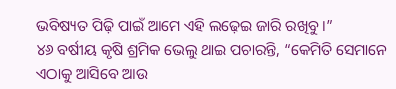ଭବିଷ୍ୟତ ପିଢ଼ି ପାଇଁ ଆମେ ଏହି ଲଢ଼େଇ ଜାରି ରଖିବୁ ।”
୪୬ ବର୍ଷୀୟ କୃଷି ଶ୍ରମିକ ଭେଲୁ ଥାଇ ପଚାରନ୍ତି, “କେମିତି ସେମାନେ ଏଠାକୁ ଆସିବେ ଆଉ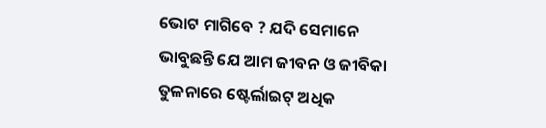ଭୋଟ ମାଗିବେ ? ଯଦି ସେମାନେ ଭାବୁଛନ୍ତି ଯେ ଆମ ଜୀବନ ଓ ଜୀବିକା ତୁଳନାରେ ଷ୍ଟେର୍ଲାଇଟ୍ ଅଧିକ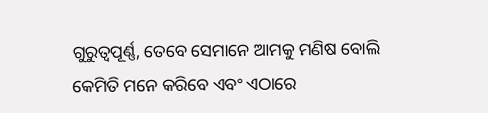ଗୁରୁତ୍ୱପୂର୍ଣ୍ଣ, ତେବେ ସେମାନେ ଆମକୁ ମଣିଷ ବୋଲି କେମିତି ମନେ କରିବେ ଏବଂ ଏଠାରେ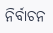ନିର୍ବାଚନ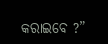କରାଇବେ ?”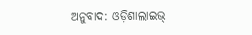ଅନୁବାଦ: ଓଡ଼ିଶାଲାଇଭ୍